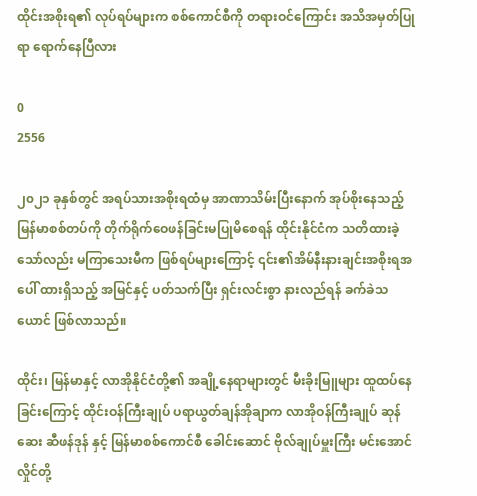ထိုင်းအစိုးရ၏ လုပ်ရပ်များက စစ်ကောင်စီကို တရားဝင်ကြောင်း အသိအမှတ်ပြုရာ ရောက်နေပြီလား

0
2556

၂၀၂၁ ခုနှစ်တွင် အရပ်သားအစိုးရထံမှ အာဏာသိမ်းပြီးနောက် အုပ်စိုးနေသည့် မြန်မာစစ်တပ်ကို တိုက်ရိုက်ဝေဖန်ခြင်းမပြုမိစေရန် ထိုင်းနိုင်ငံက သတိထားခဲ့သော်လည်း မကြာသေးမီက ဖြစ်ရပ်များကြောင့် ၎င်း၏အိမ်နီးနားချင်းအစိုးရအပေါ် ထားရှိသည့် အမြင်နှင့် ပတ်သက်ပြီး ရှင်းလင်းစွာ နားလည်ရန် ခက်ခဲသယောင် ဖြစ်လာသည်။

ထိုင်း၊ မြန်မာနှင့် လာအိုနိုင်ငံတို့၏ အချို့နေရာများတွင် မီးခိုးမြူများ ထူထပ်နေခြင်းကြောင့် ထိုင်းဝန်ကြီးချုပ် ပရာယွတ်ချန်အိုချာက လာအိုဝန်ကြီးချုပ် ဆုန်ဆေး ဆီဖန်ဒုန် နှင့် မြန်မာစစ်ကောင်စီ ခေါင်းဆောင် ဗိုလ်ချုပ်မှူးကြီး မင်းအောင်လှိုင်တို့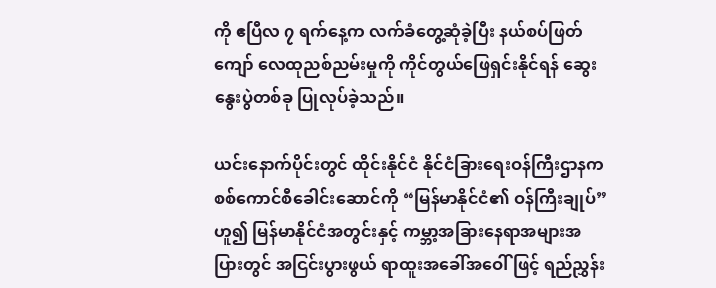ကို ဧပြီလ ၇ ရက်နေ့က လက်ခံတွေ့ဆုံခဲ့ပြီး နယ်စပ်ဖြတ်ကျော် လေထုညစ်ညမ်းမှုကို ကိုင်တွယ်ဖြေရှင်းနိုင်ရန် ဆွေးနွေးပွဲတစ်ခု ပြုလုပ်ခဲ့သည်။

ယင်းနောက်ပိုင်းတွင် ထိုင်းနိုင်ငံ နိုင်ငံခြားရေးဝန်ကြီးဌာနက စစ်ကောင်စီခေါင်းဆောင်ကို “မြန်မာနိုင်ငံ၏ ဝန်ကြီးချုပ်” ဟူ၍ မြန်မာနိုင်ငံအတွင်းနှင့် ကမ္ဘာ့အခြားနေရာအများအပြားတွင် အငြင်းပွားဖွယ် ရာထူးအခေါ်အဝေါ် ဖြင့် ရည်ညွှန်း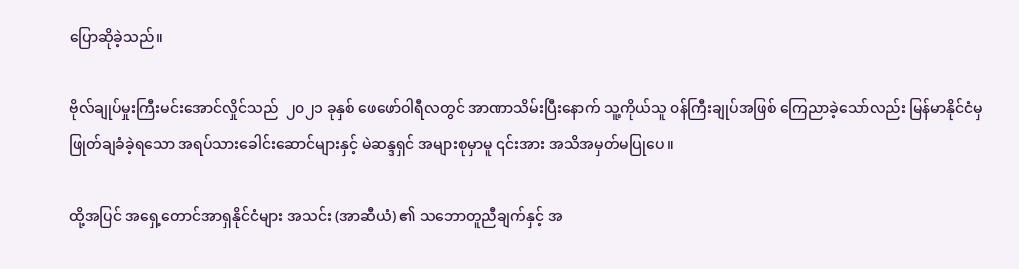ပြောဆိုခဲ့သည်။

ဗိုလ်ချုပ်မှုးကြီးမင်းအောင်လှိုင်သည်  ၂၀၂၁ ခုနှစ် ဖေဖော်ဝါရီလတွင် အာဏာသိမ်းပြီးနောက် သူ့ကိုယ်သူ ၀န်ကြီးချုပ်အဖြစ် ကြေညာခဲ့သော်လည်း မြန်မာနိုင်ငံမှ ဖြုတ်ချခံခဲ့ရသော အရပ်သားခေါင်းဆောင်များနှင့် မဲဆန္ဒရှင် အများစုမှာမူ ၎င်းအား အသိအမှတ်မပြုပေ။

ထို့အပြင် အရှေ့တောင်အာရှနိုင်ငံများ အသင်း (အာဆီယံ) ၏ သဘောတူညီချက်နှင့် အ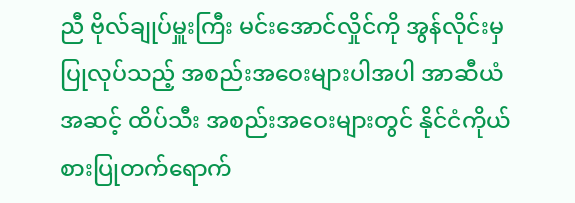ညီ ဗိုလ်ချုပ်မှူးကြီး မင်းအောင်လှိုင်ကို အွန်လိုင်းမှပြုလုပ်သည့် အစည်းအဝေးများပါအပါ အာဆီယံအဆင့် ထိပ်သီး အစည်းအဝေးများတွင် နိုင်ငံကိုယ်စားပြုတက်ရောက်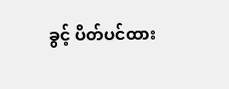ခွင့် ပိတ်ပင်ထား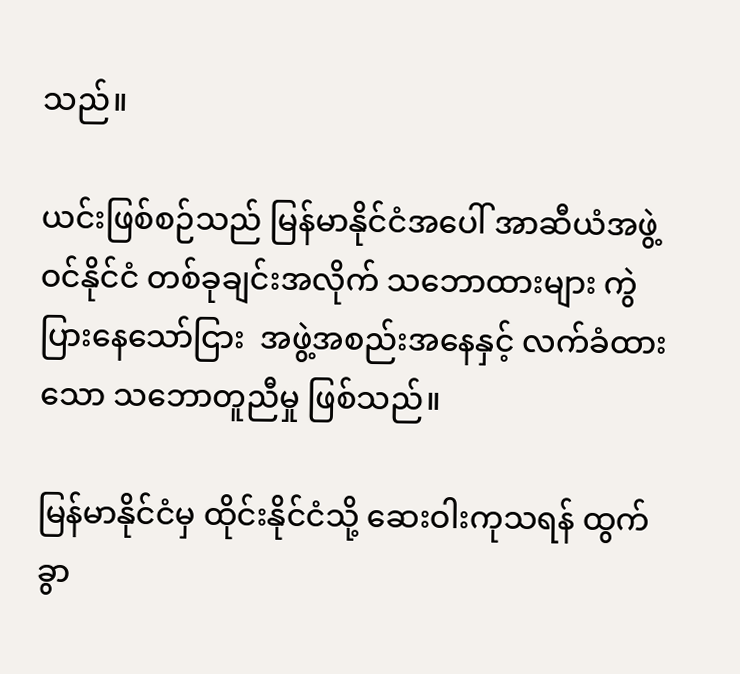သည်။

ယင်းဖြစ်စဉ်သည် မြန်မာနိုင်ငံအပေါ် အာဆီယံအဖွဲ့ဝင်နိုင်ငံ တစ်ခုချင်းအလိုက် သဘောထားများ ကွဲပြားနေသော်ငြား  အဖွဲ့အစည်းအနေနှင့် လက်ခံထားသော သဘောတူညီမှု ဖြစ်သည်။

မြန်မာနိုင်ငံမှ ထိုင်းနိုင်ငံသို့ ဆေးဝါးကုသရန် ထွက်ခွာ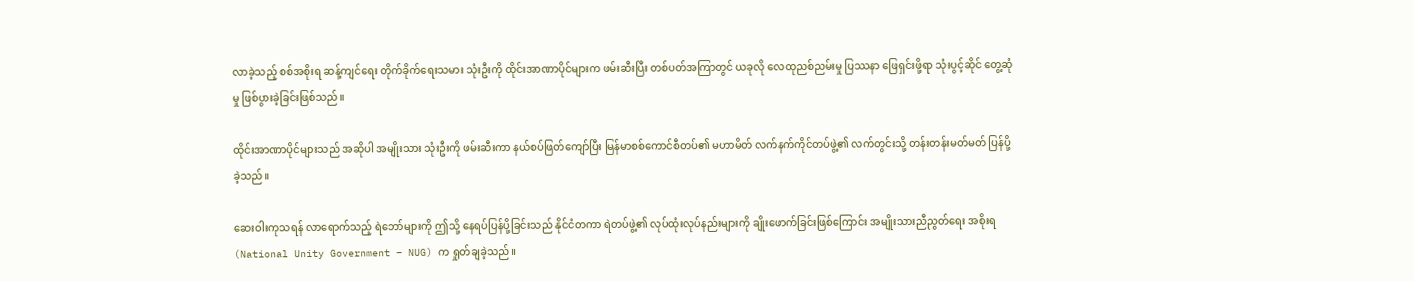လာခဲ့သည့် စစ်အစိုးရ ဆန့်ကျင်ရေး တိုက်ခိုက်ရေးသမား သုံးဦးကို ထိုင်းအာဏာပိုင်များက ဖမ်းဆီးပြီး တစ်ပတ်အကြာတွင် ယခုလို လေထုညစ်ညမ်းမှု ပြဿနာ ဖြေရှင်းဖို့ရာ သုံးပွင့်ဆိုင် တွေ့ဆုံမှု ဖြစ်ပွားခဲ့ခြင်းဖြစ်သည်။

ထိုင်းအာဏာပိုင်များသည် အဆိုပါ အမျိုးသား သုံးဦးကို ဖမ်းဆီးကာ နယ်စပ်ဖြတ်ကျော်ပြီး မြန်မာစစ်ကောင်စီတပ်၏ မဟာမိတ် လက်နက်ကိုင်တပ်ဖွဲ့၏ လက်တွင်းသို့ တန်းတန်းမတ်မတ် ပြန်ပို့ခဲ့သည်။

ဆေးဝါးကုသရန် လာရောက်သည့် ရဲဘော်များကို ဤသို့ နေရပ်ပြန်ပို့ခြင်းသည် နိုင်ငံတကာ ရဲတပ်ဖွဲ့၏ လုပ်ထုံးလုပ်နည်းများကို ချိုးဖောက်ခြင်းဖြစ်ကြောင်း အမျိုးသားညီညွတ်ရေး အစိုးရ (National Unity Government – NUG) က ရှုတ်ချခဲ့သည်။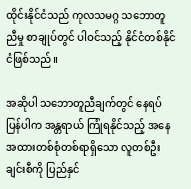ထိုင်းနိုင်ငံသည် ကုလသမဂ္ဂ သဘောတူညီမှု စာချုပ်တွင် ပါဝင်သည့် နိုင်ငံတစ်နိုင်ငံဖြစ်သည်။

အဆိုပါ သဘောတူညီချက်တွင် နေရပ်ပြန်ပါက အန္တရာယ် ကြုံရနိုင်သည့် အနေအထားတစ်စုံတစ်ရာရှိသော လူတစ်ဦးချင်းစီကို ပြည်နှင်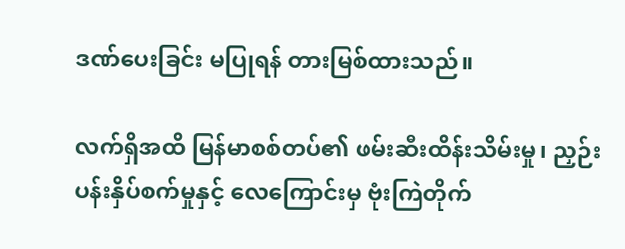ဒဏ်ပေးခြင်း မပြုရန် တားမြစ်ထားသည်။

လက်ရှိအထိ မြန်မာစစ်တပ်၏ ဖမ်းဆီးထိန်းသိမ်းမှု၊ ညှဉ်းပန်းနှိပ်စက်မှုနှင့် လေကြောင်းမှ ဗုံးကြဲတိုက်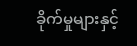ခိုက်မှုများနှင့်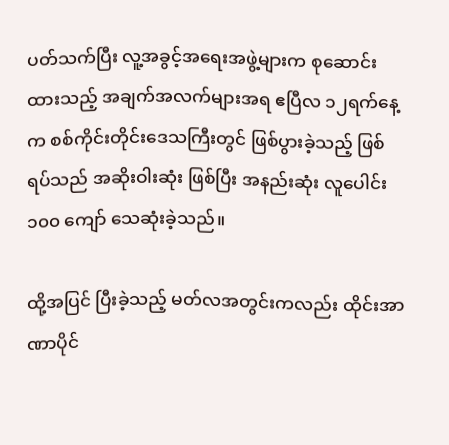ပတ်သက်ပြီး လူ့အခွင့်အရေးအဖွဲ့များက စုဆောင်းထားသည့် အချက်အလက်များအရ ဧပြီလ ၁၂ရက်နေ့က စစ်ကိုင်းတိုင်းဒေသကြီးတွင် ဖြစ်ပွားခဲ့သည့် ဖြစ်ရပ်သည် အဆိုးဝါးဆုံး ဖြစ်ပြီး အနည်းဆုံး လူပေါင်း ၁၀၀ ကျော် သေဆုံးခဲ့သည်။

ထို့အပြင် ပြီးခဲ့သည့် မတ်လအတွင်းကလည်း ထိုင်းအာဏာပိုင်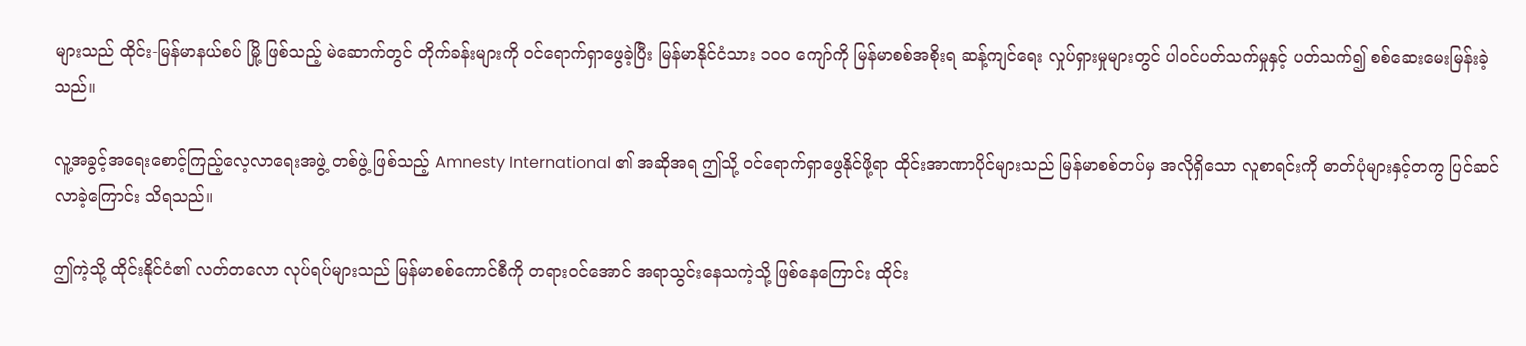များသည် ထိုင်း-မြန်မာနယ်စပ် မြို့ ဖြစ်သည့် မဲဆောက်တွင် တိုက်ခန်းများကို ဝင်ရောက်ရှာဖွေခဲ့ပြီး မြန်မာနိုင်ငံသား ၁၀၀ ကျော်ကို မြန်မာစစ်အစိုးရ ဆန့်ကျင်ရေး လှုပ်ရှားမှုများတွင် ပါဝင်ပတ်သက်မှုနှင့် ပတ်သက်၍ စစ်ဆေးမေးမြန်းခဲ့သည်။

လူ့အခွင့်အရေးစောင့်ကြည့်လေ့လာရေးအဖွဲ့ တစ်ဖွဲ့ ဖြစ်သည့် Amnesty International ၏ အဆိုအရ ဤသို့ ဝင်ရောက်ရှာဖွေနိုင်ဖို့ရာ ထိုင်းအာဏာပိုင်များသည် မြန်မာစစ်တပ်မှ အလိုရှိသော လူစာရင်းကို ဓာတ်ပုံများနှင့်တကွ ပြင်ဆင်လာခဲ့ကြောင်း သိရသည်။

ဤကဲ့သို့ ထိုင်းနိုင်ငံ၏ လတ်တလော လုပ်ရပ်များသည် မြန်မာစစ်ကောင်စီကို တရားဝင်အောင် အရာသွင်းနေသကဲ့သို့ ဖြစ်နေကြောင်း ထိုင်း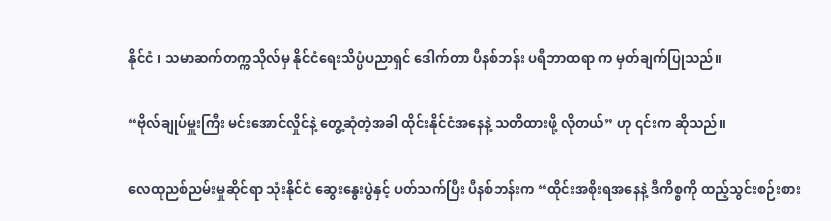နိုင်ငံ ၊ သမာဆက်တက္ကသိုလ်မှ နိုင်ငံရေးသိပ္ပံပညာရှင် ဒေါက်တာ ပီနစ်ဘန်း ပရီဘာထရာ က မှတ်ချက်ပြုသည်။

“ဗိုလ်ချုပ်မှူးကြီး မင်းအောင်လှိုင်နဲ့ တွေ့ဆုံတဲ့အခါ ထိုင်းနိုင်ငံအနေနဲ့ သတိထားဖို့ လိုတယ်” ဟု ၎င်းက ဆိုသည်။

လေထုညစ်ညမ်းမှုဆိုင်ရာ သုံးနိုင်ငံ ဆွေးနွေးပွဲနှင့် ပတ်သက်ပြီး ပီနစ်ဘန်းက “ထိုင်းအစိုးရအနေနဲ့ ဒီကိစ္စကို ထည့်သွင်းစဉ်းစား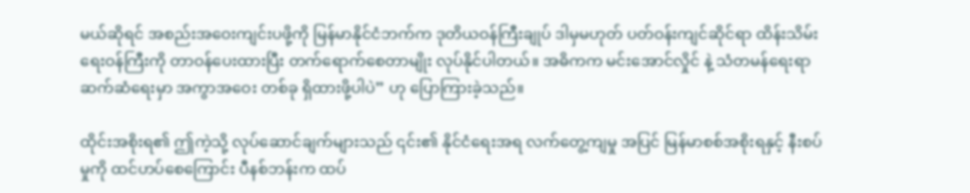မယ်ဆိုရင် အစည်းအဝေးကျင်းပဖို့ကို မြန်မာနိုင်ငံဘက်က ဒုတိယဝန်ကြီးချုပ် ဒါမှမဟုတ် ပတ်ဝန်းကျင်ဆိုင်ရာ ထိန်းသိမ်းရေးဝန်ကြီးကို တာဝန်ပေးထားပြီး တက်ရောက်စေတာမျိုး လုပ်နိုင်ပါတယ်။ အဓိကက မင်းအောင်လှိုင် နဲ့ သံတမန်ရေးရာ ဆက်ဆံရေးမှာ အကွာအဝေး တစ်ခု ရှိထားဖို့ပါပဲ” ဟု ပြောကြားခဲ့သည်။

ထိုင်းအစိုးရ၏ ဤကဲ့သို့ လုပ်ဆောင်ချက်များသည် ၎င်း၏ နိုင်ငံရေးအရ လက်တွေ့ကျမှု အပြင် မြန်မာစစ်အစိုးရနှင့် နီးစပ်မှုကို ထင်ဟပ်စေကြောင်း ပီနစ်ဘန်းက ထပ်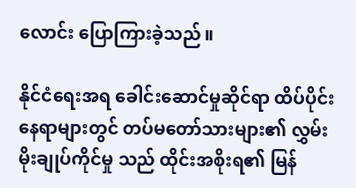လောင်း ပြောကြားခဲ့သည်။

နိုင်ငံရေးအရ ခေါင်းဆောင်မှုဆိုင်ရာ ထိပ်ပိုင်းနေရာများတွင် တပ်မတော်သားများ၏ လွှမ်းမိုးချုပ်ကိုင်မှု သည် ထိုင်းအစိုးရ၏ မြန်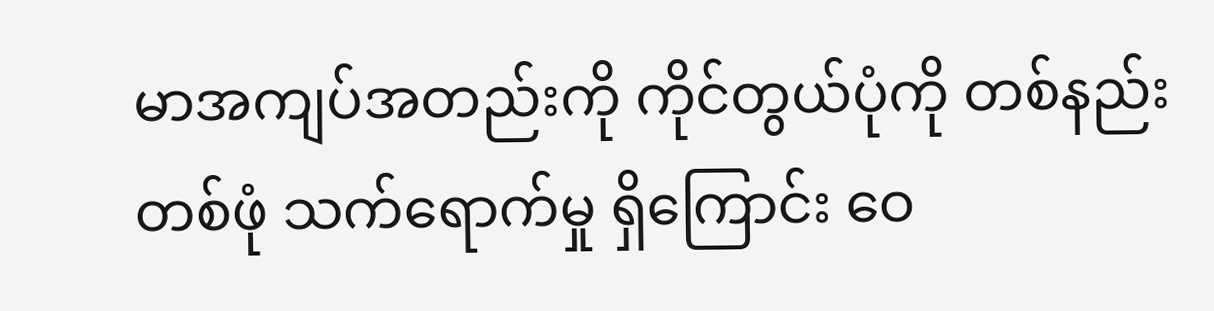မာအကျပ်အတည်းကို ကိုင်တွယ်ပုံကို တစ်နည်းတစ်ဖုံ သက်ရောက်မှု ရှိကြောင်း ဝေ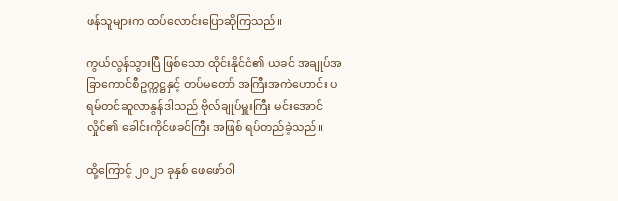ဖန်သူများက ထပ်လောင်းပြောဆိုကြသည်။

ကွယ်လွန်သွားပြီ ဖြစ်သော ထိုင်းနိုင်ငံ၏ ယခင် အချုပ်အခြာကောင်စီဥက္ကဋ္ဌနှင့် တပ်မတော် အကြီးအကဲဟောင်း ပရမ်တင်ဆူလာနွန်ဒါသည် ဗိုလ်ချုပ်မှူးကြီး မင်းအောင်လှိုင်၏ ခေါင်းကိုင်ဖခင်ကြီး အဖြစ် ရပ်တည်ခဲ့သည်။

ထို့ကြောင့် ၂၀၂၁ ခုနှစ် ဖေဖော်ဝါ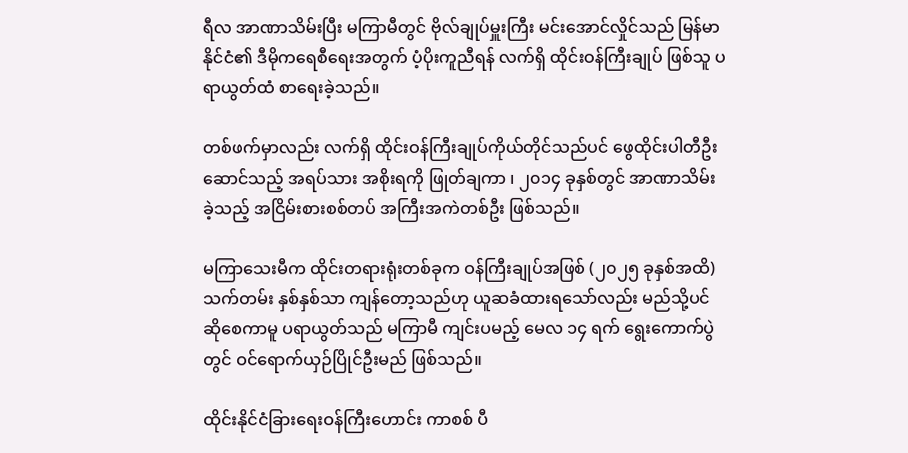ရီလ အာဏာသိမ်းပြီး မကြာမီတွင် ဗိုလ်ချုပ်မှူးကြီး မင်းအောင်လှိုင်သည် မြန်မာနိုင်ငံ၏ ဒီမိုကရေစီရေးအတွက် ပံ့ပိုးကူညီရန် လက်ရှိ ထိုင်းဝန်ကြီးချုပ် ဖြစ်သူ ပရာယွတ်ထံ စာရေးခဲ့သည်။

တစ်ဖက်မှာလည်း လက်ရှိ ထိုင်းဝန်ကြီးချုပ်ကိုယ်တိုင်သည်ပင် ဖွေထိုင်းပါတီဦးဆောင်သည့် အရပ်သား အစိုးရကို ဖြုတ်ချကာ ၊ ၂၀၁၄ ခုနှစ်တွင် အာဏာသိမ်းခဲ့သည့် အငြိမ်းစားစစ်တပ် အကြီးအကဲတစ်ဦး ဖြစ်သည်။

မကြာသေးမီက ထိုင်းတရားရုံးတစ်ခုက ဝန်ကြီးချုပ်အဖြစ် (၂၀၂၅ ခုနှစ်အထိ) သက်တမ်း နှစ်နှစ်သာ ကျန်တော့သည်ဟု ယူဆခံထားရသော်လည်း မည်သို့ပင် ဆိုစေကာမူ ပရာယွတ်သည် မကြာမီ ကျင်းပမည့် မေလ ၁၄ ရက် ရွေးကောက်ပွဲတွင် ဝင်ရောက်ယှဉ်ပြိုင်ဦးမည် ဖြစ်သည်။

ထိုင်းနိုင်ငံခြားရေးဝန်ကြီးဟောင်း ကာစစ် ပီ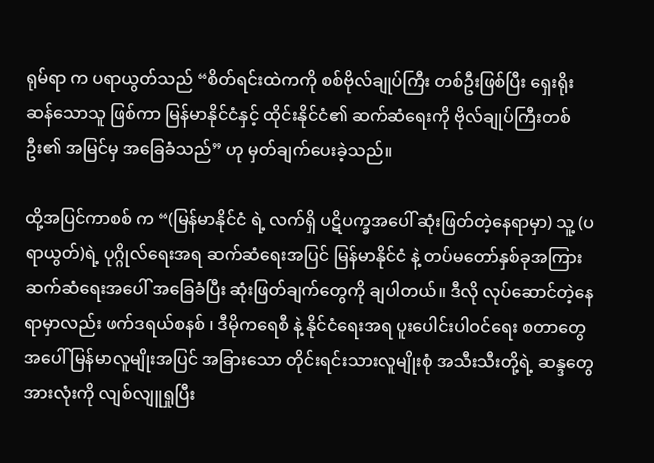ရုမ်ရာ က ပရာယွတ်သည် “စိတ်ရင်းထဲကကို စစ်ဗိုလ်ချုပ်ကြီး တစ်ဦးဖြစ်ပြီး ရှေးရိုးဆန်သောသူ ဖြစ်ကာ မြန်မာနိုင်ငံနှင့် ထိုင်းနိုင်ငံ၏ ဆက်ဆံရေးကို ဗိုလ်ချုပ်ကြီးတစ်ဦး၏ အမြင်မှ အခြေခံသည်” ဟု မှတ်ချက်ပေးခဲ့သည်။

ထို့အပြင်ကာစစ် က “(မြန်မာနိုင်ငံ ရဲ့ လက်ရှိ ပဋိပက္ခအပေါ် ဆုံးဖြတ်တဲ့နေရာမှာ) သူ့ (ပရာယွတ်)ရဲ့ ပုဂ္ဂိုလ်ရေးအရ ဆက်ဆံရေးအပြင် မြန်မာနိုင်ငံ နဲ့ တပ်မတော်နှစ်ခုအကြား ဆက်ဆံရေးအပေါ် အခြေခံပြီး ဆုံးဖြတ်ချက်တွေကို ချပါတယ်။ ဒီလို လုပ်ဆောင်တဲ့နေရာမှာလည်း ဖက်ဒရယ်စနစ် ၊ ဒီမိုကရေစီ နဲ့ နိုင်ငံရေးအရ ပူးပေါင်းပါဝင်ရေး စတာတွေအပေါ် မြန်မာလူမျိုးအပြင် အခြားသော တိုင်းရင်းသားလူမျိုးစုံ အသီးသီးတို့ရဲ့ ဆန္ဒတွေအားလုံးကို လျစ်လျူရှုပြီး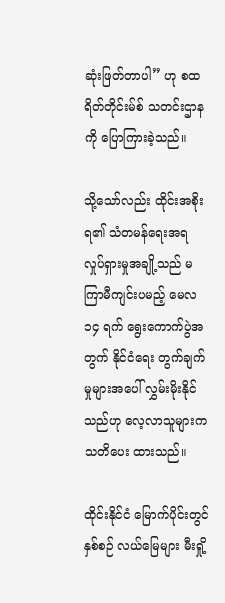ဆုံးဖြတ်တာပါ” ဟု စထရိတ်တိုင်းမ်စ် သတင်းဌာန ကို ပြောကြားခဲ့သည်။

သို့သော်လည်း ထိုင်းအစိုးရ၏ သံတမန်ရေးအရ လှုပ်ရှားမှုအချို့သည် မကြာမီကျင်းပမည့် မေလ ၁၄ ရက် ရွေးကောက်ပွဲအတွက် နိုင်ငံရေး တွက်ချက်မှုများအပေါ် လွှမ်းမိုးနိုင်သည်ဟု လေ့လာသူများက သတိပေး ထားသည်။

ထိုင်းနိုင်ငံ မြောက်ပိုင်းတွင် နှစ်စဉ် လယ်မြေများ မီးရှို့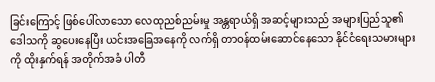ခြင်းကြောင့် ဖြစ်ပေါ်လာသော လေထုညစ်ညမ်းမှု အန္တရာယ်ရှိ အဆင့်များသည် အများပြည်သူ၏ ဒေါသကို ဆွပေးနေပြီး ယင်းအခြေအနေကို လက်ရှိ တာဝန်ထမ်းဆောင်နေသော နိုင်ငံရေးသမားများကို ထိုးနှက်ရန် အတိုက်အခံ ပါတီ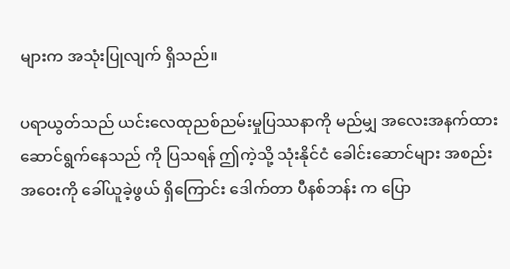များက အသုံးပြုလျက် ရှိသည်။

ပရာယွတ်သည် ယင်းလေထုညစ်ညမ်းမှုပြဿနာကို မည်မျှ အလေးအနက်ထား ဆောင်ရွက်နေသည် ကို ပြသရန် ဤကဲ့သို့ သုံးနိုင်ငံ ခေါင်းဆောင်များ အစည်းအဝေးကို ခေါ်ယူခဲ့ဖွယ် ရှိကြောင်း ဒေါက်တာ ပီနစ်ဘန်း က ပြော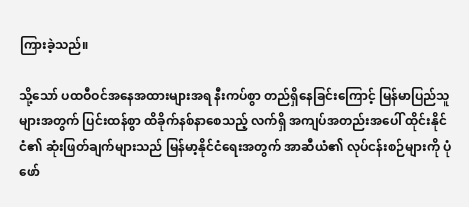ကြားခဲ့သည်။

သို့သော် ပထဝီဝင်အနေအထားများအရ နီးကပ်စွာ တည်ရှိနေခြင်းကြောင့် မြန်မာပြည်သူများအတွက် ပြင်းထန်စွာ ထိခိုက်နစ်နာစေသည့် လက်ရှိ အကျပ်အတည်းအပေါ် ထိုင်းနိုင်ငံ၏ ဆုံးဖြတ်ချက်များသည် မြန်မာ့နိုင်ငံရေးအတွက် အာဆီယံ၏ လုပ်ငန်းစဉ်များကို ပုံဖော်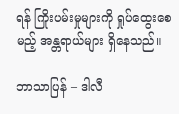ရန် ကြိုးပမ်းမှုများကို ရှုပ်ထွေးစေမည့် အန္တရာယ်များ ရှိနေသည်။

ဘာသာပြန် – ဒါလီ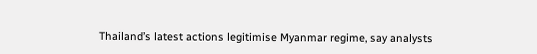Thailand’s latest actions legitimise Myanmar regime, say analysts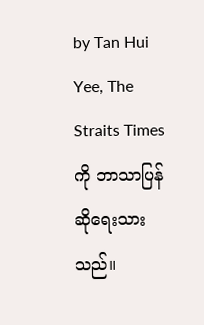by Tan Hui Yee, The Straits Times ကို ဘာသာပြန်ဆိုရေးသားသည်။